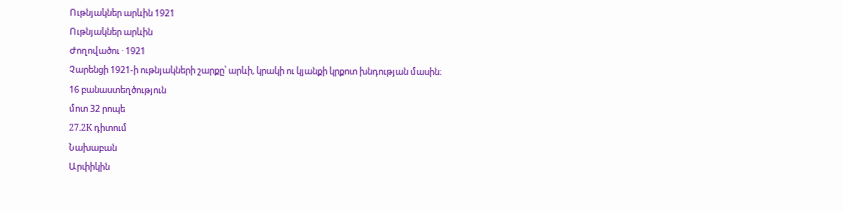Ութնյակներ արևին 1921
Ութնյակներ արևին
Ժողովածու · 1921
Չարենցի 1921-ի ութնյակների շարքը՝ արևի, կրակի ու կյանքի կրքոտ խնդության մասին։
16 բանաստեղծություն
մոտ 32 րոպե
27.2K դիտում
Նախաբան
Արփիկին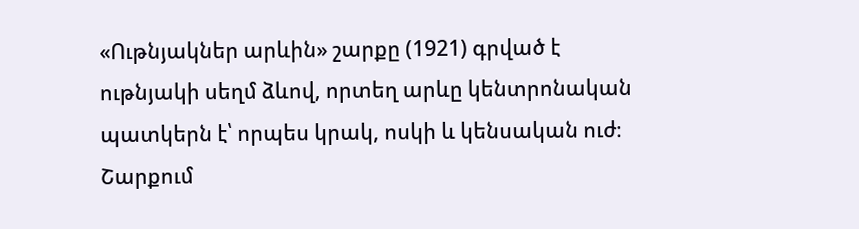«Ութնյակներ արևին» շարքը (1921) գրված է ութնյակի սեղմ ձևով, որտեղ արևը կենտրոնական պատկերն է՝ որպես կրակ, ոսկի և կենսական ուժ։ Շարքում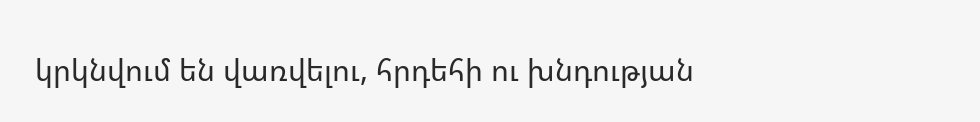կրկնվում են վառվելու, հրդեհի ու խնդության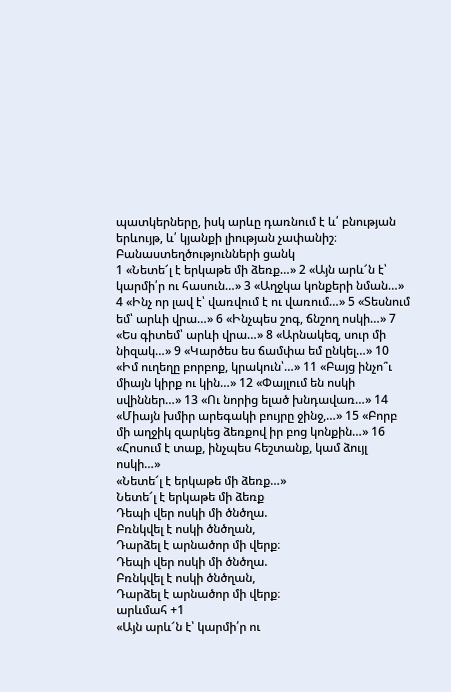պատկերները, իսկ արևը դառնում է և՛ բնության երևույթ, և՛ կյանքի լիության չափանիշ։
Բանաստեղծությունների ցանկ
1 «Նետե՜լ է երկաթե մի ձեռք…» 2 «Այն արև՜ն է՝ կարմի՛ր ու հասուն…» 3 «Աղջկա կոնքերի նման…» 4 «Ինչ որ լավ է՝ վառվում է ու վառում…» 5 «Տեսնում եմ՝ արևի վրա…» 6 «Ինչպես շոգ, ճնշող ոսկի…» 7 «Ես գիտեմ՝ արևի վրա…» 8 «Արնակեզ, սուր մի նիզակ…» 9 «Կարծես ես ճամփա եմ ընկել…» 10 «Իմ ուղեղը բորբոք, կրակուն՝…» 11 «Բայց ինչո՞ւ միայն կիրք ու կին…» 12 «Փայլում են ոսկի սվիններ…» 13 «Ու նորից ելած խնդավառ…» 14 «Միայն խմիր արեգակի բույրը ջինջ,…» 15 «Բորբ մի աղջիկ զարկեց ձեռքով իր բոց կոնքին…» 16 «Հոսում է տաք, ինչպես հեշտանք, կամ ձույլ ոսկի…»
«Նետե՜լ է երկաթե մի ձեռք…»
Նետե՜լ է երկաթե մի ձեռք
Դեպի վեր ոսկի մի ծնծղա.
Բռնկվել է ոսկի ծնծղան,
Դարձել է արնածոր մի վերք։
Դեպի վեր ոսկի մի ծնծղա.
Բռնկվել է ոսկի ծնծղան,
Դարձել է արնածոր մի վերք։
արևմահ +1
«Այն արև՜ն է՝ կարմի՛ր ու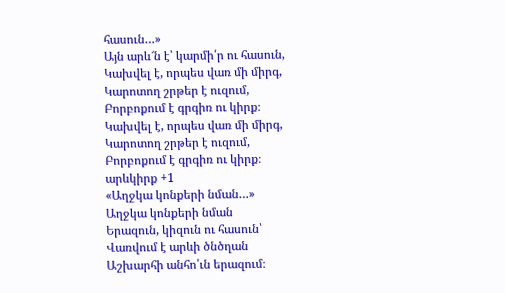հասուն…»
Այն արև՜ն է՝ կարմի՛ր ու հասուն,
Կախվել է, որպես վառ մի միրգ,
Կարոտող շրթեր է ուզում,
Բորբոքում է գրգիռ ու կիրք։
Կախվել է, որպես վառ մի միրգ,
Կարոտող շրթեր է ուզում,
Բորբոքում է գրգիռ ու կիրք։
արևկիրք +1
«Աղջկա կոնքերի նման…»
Աղջկա կոնքերի նման
Երազուն, կիզուն ու հասուն՝
Վառվում է արևի ծնծղան
Աշխարհի անհո՛ւն երազում։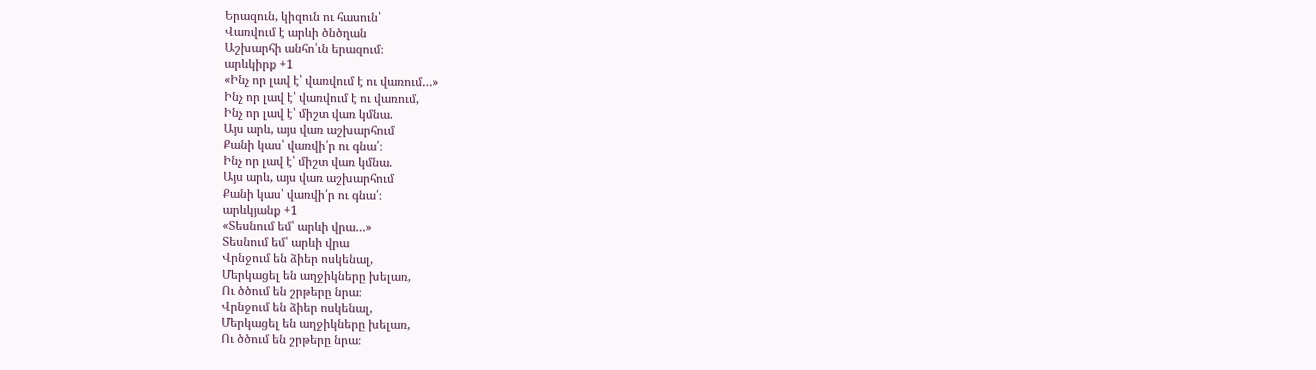Երազուն, կիզուն ու հասուն՝
Վառվում է արևի ծնծղան
Աշխարհի անհո՛ւն երազում։
արևկիրք +1
«Ինչ որ լավ է՝ վառվում է ու վառում…»
Ինչ որ լավ է՝ վառվում է ու վառում,
Ինչ որ լավ է՝ միշտ վառ կմնա.
Այս արև, այս վառ աշխարհում
Քանի կաս՝ վառվի՛ր ու գնա՛։
Ինչ որ լավ է՝ միշտ վառ կմնա.
Այս արև, այս վառ աշխարհում
Քանի կաս՝ վառվի՛ր ու գնա՛։
արևկյանք +1
«Տեսնում եմ՝ արևի վրա…»
Տեսնում եմ՝ արևի վրա
Վրնջում են ձիեր ոսկենալ,
Մերկացել են աղջիկները խելառ,
Ու ծծում են շրթերը նրա։
Վրնջում են ձիեր ոսկենալ,
Մերկացել են աղջիկները խելառ,
Ու ծծում են շրթերը նրա։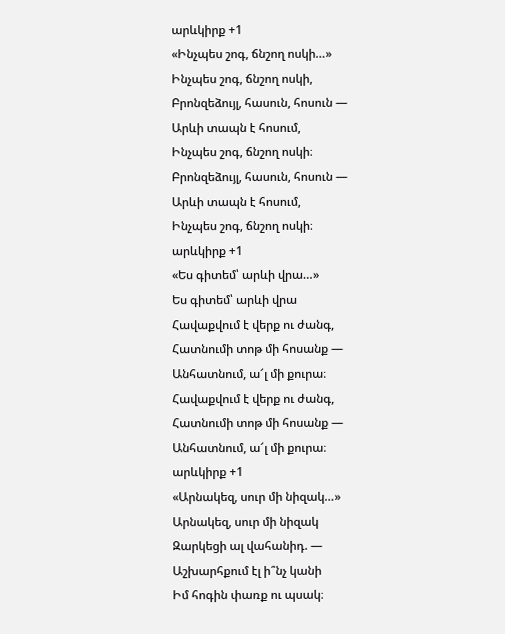արևկիրք +1
«Ինչպես շոգ, ճնշող ոսկի…»
Ինչպես շոգ, ճնշող ոսկի,
Բրոնզեձույլ, հասուն, հոսուն —
Արևի տապն է հոսում,
Ինչպես շոգ, ճնշող ոսկի։
Բրոնզեձույլ, հասուն, հոսուն —
Արևի տապն է հոսում,
Ինչպես շոգ, ճնշող ոսկի։
արևկիրք +1
«Ես գիտեմ՝ արևի վրա…»
Ես գիտեմ՝ արևի վրա
Հավաքվում է վերք ու ժանգ,
Հատնումի տոթ մի հոսանք —
Անհատնում, ա՜լ մի քուրա։
Հավաքվում է վերք ու ժանգ,
Հատնումի տոթ մի հոսանք —
Անհատնում, ա՜լ մի քուրա։
արևկիրք +1
«Արնակեզ, սուր մի նիզակ…»
Արնակեզ, սուր մի նիզակ
Զարկեցի ալ վահանիդ. —
Աշխարհքում էլ ի՞նչ կանի
Իմ հոգին փառք ու պսակ։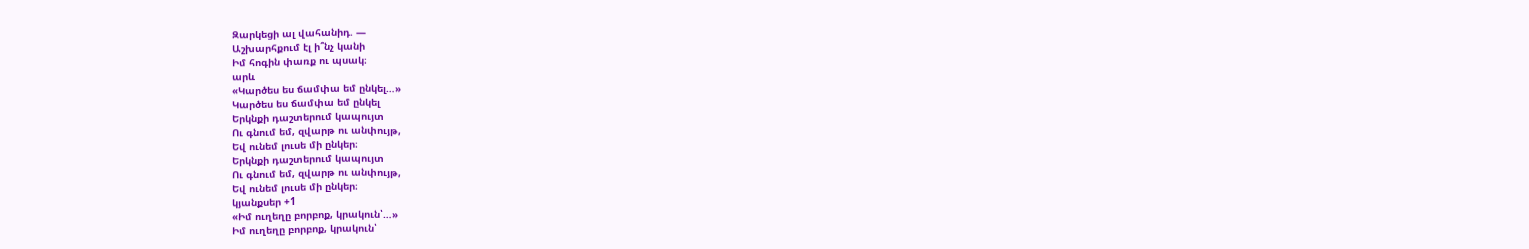Զարկեցի ալ վահանիդ. —
Աշխարհքում էլ ի՞նչ կանի
Իմ հոգին փառք ու պսակ։
արև
«Կարծես ես ճամփա եմ ընկել…»
Կարծես ես ճամփա եմ ընկել
Երկնքի դաշտերում կապույտ
Ու գնում եմ, զվարթ ու անփույթ,
Եվ ունեմ լուսե մի ընկեր։
Երկնքի դաշտերում կապույտ
Ու գնում եմ, զվարթ ու անփույթ,
Եվ ունեմ լուսե մի ընկեր։
կյանքսեր +1
«Իմ ուղեղը բորբոք, կրակուն՝…»
Իմ ուղեղը բորբոք, կրակուն՝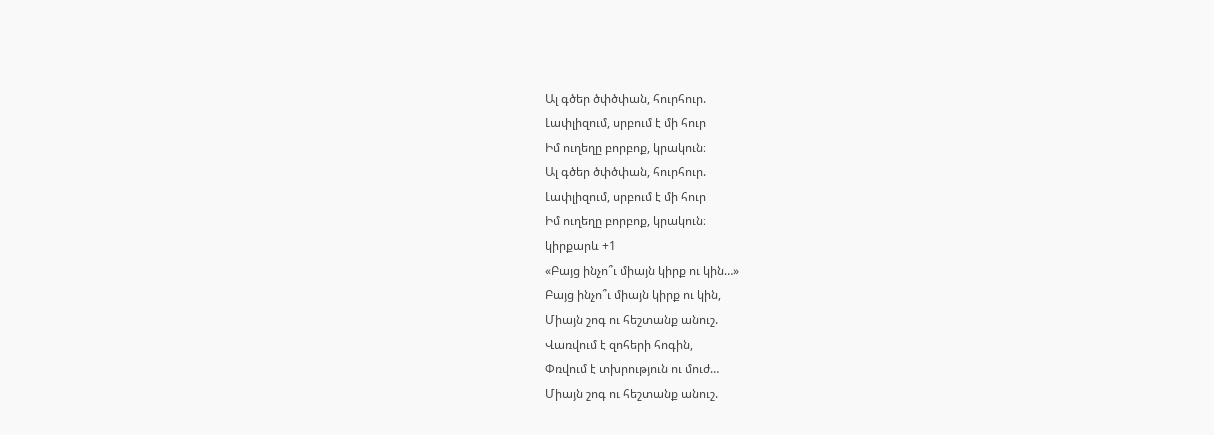Ալ գծեր ծփծփան, հուրհուր.
Լափլիզում, սրբում է մի հուր
Իմ ուղեղը բորբոք, կրակուն։
Ալ գծեր ծփծփան, հուրհուր.
Լափլիզում, սրբում է մի հուր
Իմ ուղեղը բորբոք, կրակուն։
կիրքարև +1
«Բայց ինչո՞ւ միայն կիրք ու կին…»
Բայց ինչո՞ւ միայն կիրք ու կին,
Միայն շոգ ու հեշտանք անուշ.
Վառվում է զոհերի հոգին,
Փռվում է տխրություն ու մուժ…
Միայն շոգ ու հեշտանք անուշ.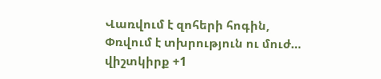Վառվում է զոհերի հոգին,
Փռվում է տխրություն ու մուժ…
վիշտկիրք +1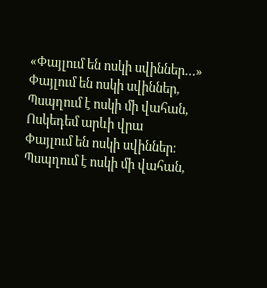«Փայլում են ոսկի սվիններ…»
Փայլում են ոսկի սվիններ,
Պսպղում է ոսկի մի վահան,
Ոսկեդեմ արևի վրա
Փայլում են ոսկի սվիններ։
Պսպղում է ոսկի մի վահան,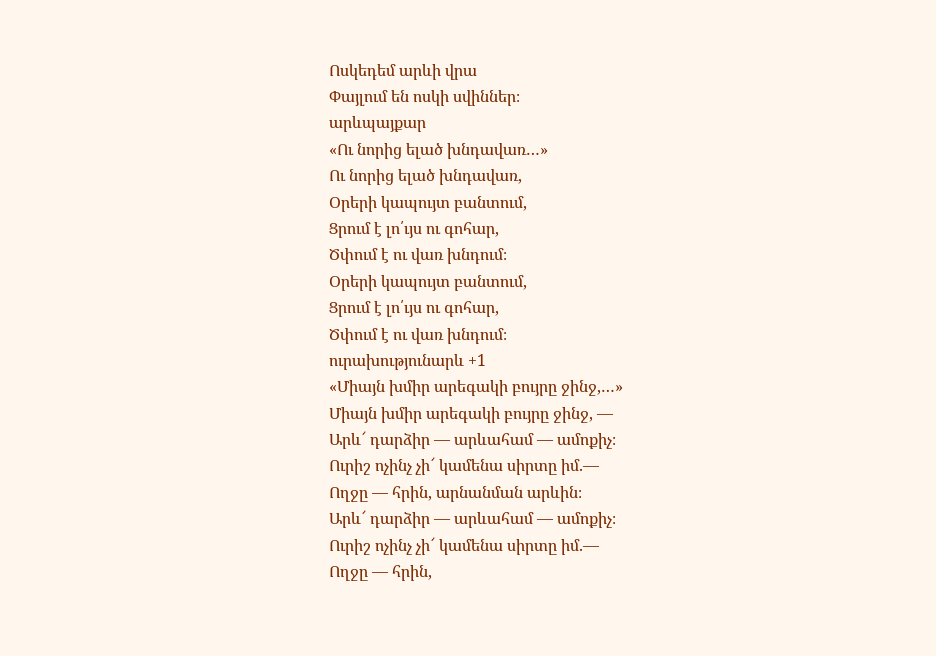Ոսկեդեմ արևի վրա
Փայլում են ոսկի սվիններ։
արևպայքար
«Ու նորից ելած խնդավառ…»
Ու նորից ելած խնդավառ,
Օրերի կապույտ բանտում,
Ցրում է լո՛ւյս ու գոհար,
Ծփում է ու վառ խնդում։
Օրերի կապույտ բանտում,
Ցրում է լո՛ւյս ու գոհար,
Ծփում է ու վառ խնդում։
ուրախությունարև +1
«Միայն խմիր արեգակի բույրը ջինջ,…»
Միայն խմիր արեգակի բույրը ջինջ, —
Արև՜ դարձիր — արևահամ — ամոքիչ։
Ուրիշ ոչինչ չի՜ կամենա սիրտը իմ.—
Ողջը — հրին, արնանման արևին։
Արև՜ դարձիր — արևահամ — ամոքիչ։
Ուրիշ ոչինչ չի՜ կամենա սիրտը իմ.—
Ողջը — հրին,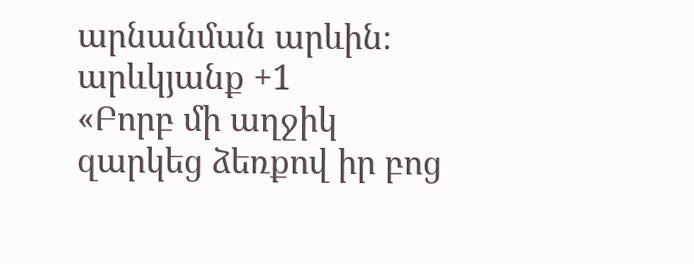արնանման արևին։
արևկյանք +1
«Բորբ մի աղջիկ զարկեց ձեռքով իր բոց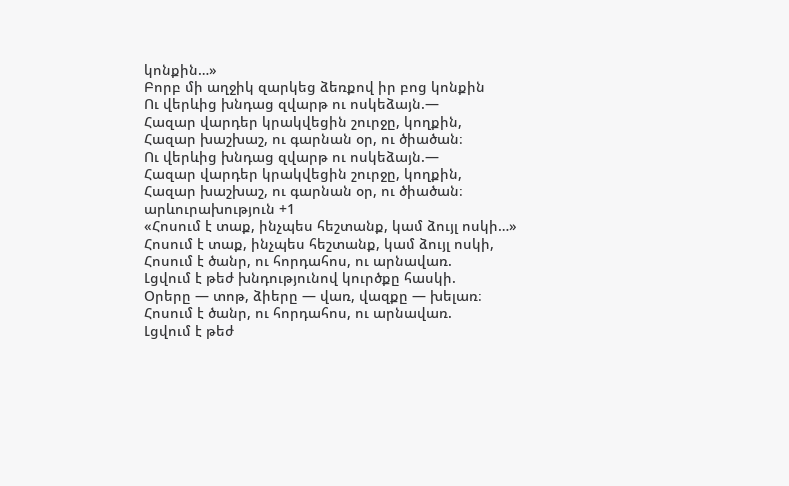կոնքին…»
Բորբ մի աղջիկ զարկեց ձեռքով իր բոց կոնքին
Ու վերևից խնդաց զվարթ ու ոսկեձայն.—
Հազար վարդեր կրակվեցին շուրջը, կողքին,
Հազար խաշխաշ, ու գարնան օր, ու ծիածան։
Ու վերևից խնդաց զվարթ ու ոսկեձայն.—
Հազար վարդեր կրակվեցին շուրջը, կողքին,
Հազար խաշխաշ, ու գարնան օր, ու ծիածան։
արևուրախություն +1
«Հոսում է տաք, ինչպես հեշտանք, կամ ձույլ ոսկի…»
Հոսում է տաք, ինչպես հեշտանք, կամ ձույլ ոսկի,
Հոսում է ծանր, ու հորդահոս, ու արնավառ.
Լցվում է թեժ խնդությունով կուրծքը հասկի.
Օրերը — տոթ, ձիերը — վառ, վազքը — խելառ։
Հոսում է ծանր, ու հորդահոս, ու արնավառ.
Լցվում է թեժ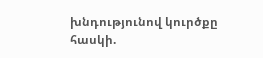խնդությունով կուրծքը հասկի.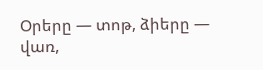Օրերը — տոթ, ձիերը — վառ,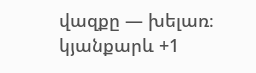վազքը — խելառ։
կյանքարև +1